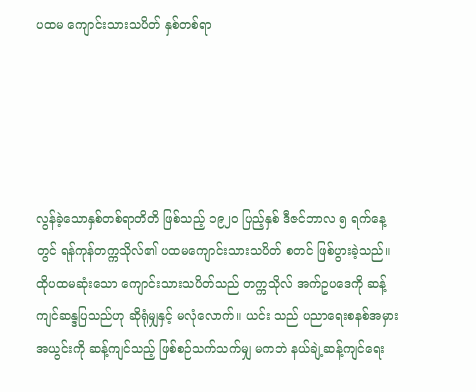ပထမ ကျောင်းသားသပိတ် နှစ်တစ်ရာ





လွန်ခဲ့သောနှစ်တစ်ရာတိတိ ဖြစ်သည့် ၁၉၂၀ ပြည့်နှစ် ဒီဇင်ဘာလ ၅ ရက်နေ့တွင် ရန်ကုန်တက္ကသိုလ်၏ ပထမကျောင်းသားသပိတ် စတင် ဖြစ်ပွားခဲ့သည်။ ထိုပထမဆုံးသော ကျောင်းသားသပိတ်သည် တက္ကသိုလ် အက်ဥပဒေကို ဆန့်ကျင်ဆန္ဒပြသည်ဟု ဆိုရုံမျှနှင့် မလုံလောက်။ ယင်း သည် ပညာရေးစနစ်အမှားအယွင်းကို ဆန့်ကျင်သည့် ဖြစ်စဉ်သက်သက်မျှ မကဘဲ နယ်ချဲ့ဆန့်ကျင်ရေး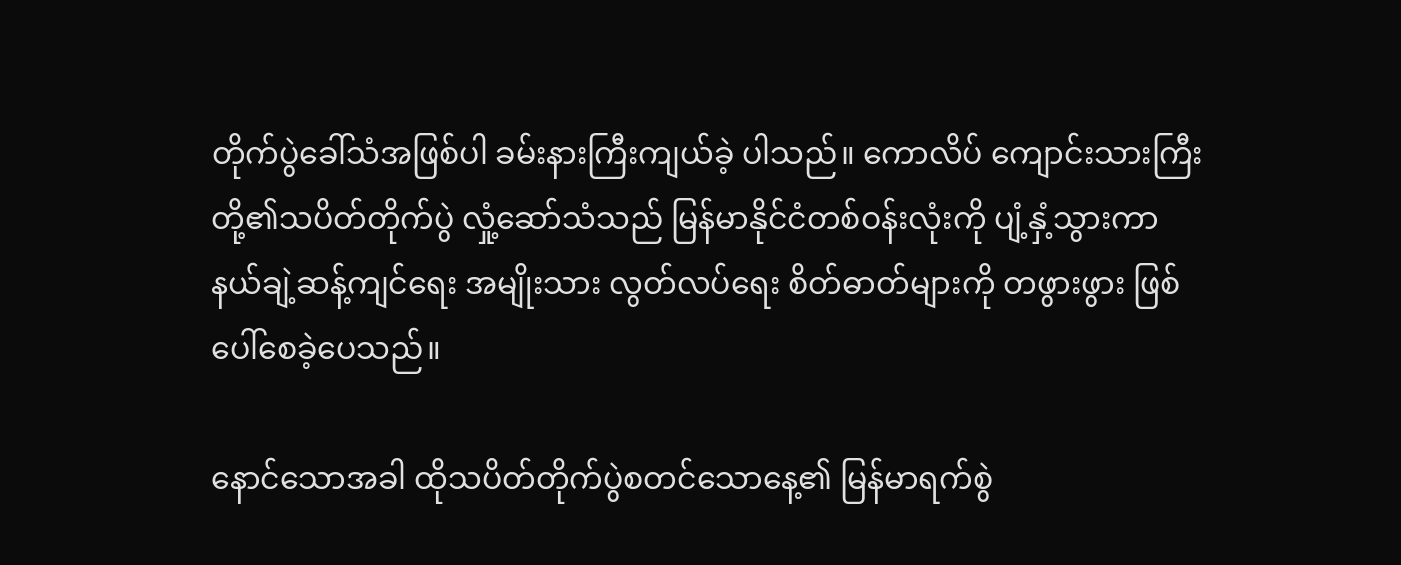တိုက်ပွဲခေါ်သံအဖြစ်ပါ ခမ်းနားကြီးကျယ်ခဲ့ ပါသည်။ ကောလိပ် ကျောင်းသားကြီးတို့၏သပိတ်တိုက်ပွဲ လှုံ့ဆော်သံသည် မြန်မာနိုင်ငံတစ်ဝန်းလုံးကို ပျံ့နှံ့သွားကာ နယ်ချဲ့ဆန့်ကျင်ရေး အမျိုးသား လွတ်လပ်ရေး စိတ်ဓာတ်များကို တဖွားဖွား ဖြစ်ပေါ်စေခဲ့ပေသည်။

နောင်သောအခါ ထိုသပိတ်တိုက်ပွဲစတင်သောနေ့၏ မြန်မာရက်စွဲ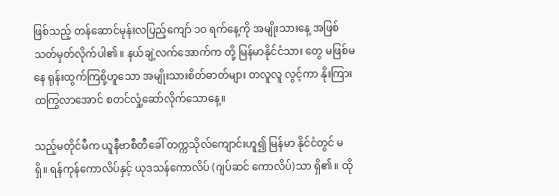ဖြစ်သည့် တန်ဆောင်မုန်းလပြည့်ကျော် ၁၀ ရက်နေ့ကို အမျိုးသားနေ့ အဖြစ် သတ်မှတ်လိုက်ပါ၏။ နယ်ချဲ့လက်အောက်က တို့ မြန်မာနိုင်ငံသား တွေ မဖြစ်မနေ ရုန်းထွက်ကြစို့ဟူသော အမျိုးသားစိတ်ဓာတ်များ တလူလူ လွင့်ကာ နိုးကြားထကြွလာအောင် စတင်လှုံ့ဆော်လိုက်သောနေ့။

သည့်မတိုင်မီက ယူနီဗာစီတီခေါ် တက္ကသိုလ်ကျောင်းဟူ၍ မြန်မာ နိုင်ငံတွင် မရှိ။ ရန်ကုန်ကောလိပ်နှင့် ယုဒသန်ကောလိပ် (ဂျပ်ဆင် ကောလိပ်)သာ ရှိ၏။ ထို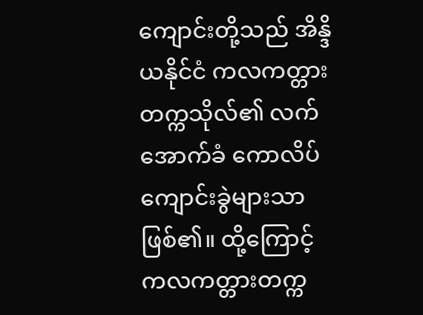ကျောင်းတို့သည် အိန္ဒိယနိုင်ငံ ကလကတ္တား တက္ကသိုလ်၏ လက်အောက်ခံ ကောလိပ်ကျောင်းခွဲများသာ ဖြစ်၏။ ထို့ကြောင့် ကလကတ္တားတက္က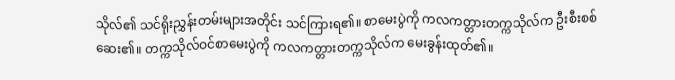သိုလ်၏ သင်ရိုးညွှန်းတမ်းများအတိုင်း သင်ကြားရ၏။ စာမေးပွဲကို ကလကတ္တားတက္ကသိုလ်က ဦးစီးစစ်ဆေး၏။ တက္ကသိုလ်ဝင်စာမေးပွဲကို ကလကတ္တားတက္ကသိုလ်က မေးခွန်းထုတ်၏။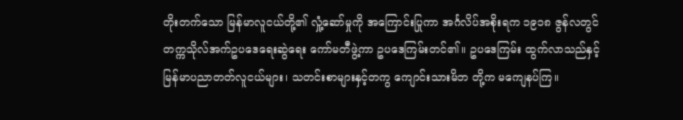တိုးတက်သော မြန်မာလူငယ်တို့၏ လှုံ့ဆော်မှုကို အကြောင်းပြုကာ အင်္ဂလိပ်အစိုးရက ၁၉၁၈ ဇွန်လတွင် တက္ကသိုလ်အက်ဥပဒေရေးဆွဲရေး ကော်မတီဖွဲ့ကာ ဥပဒေကြမ်းတင်၏။ ဥပဒေကြမ်း ထွက်လာသည်နှင့် မြန်မာပညာတတ်လူငယ်များ၊ သတင်းစာများနှင့်တကွ ကျောင်းသားမိဘ တို့က မကျေနပ်ကြ။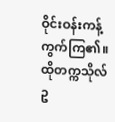ဝိုင်းဝန်းကန့်ကွက်ကြ၏။ ထိုတက္ကသိုလ်ဥ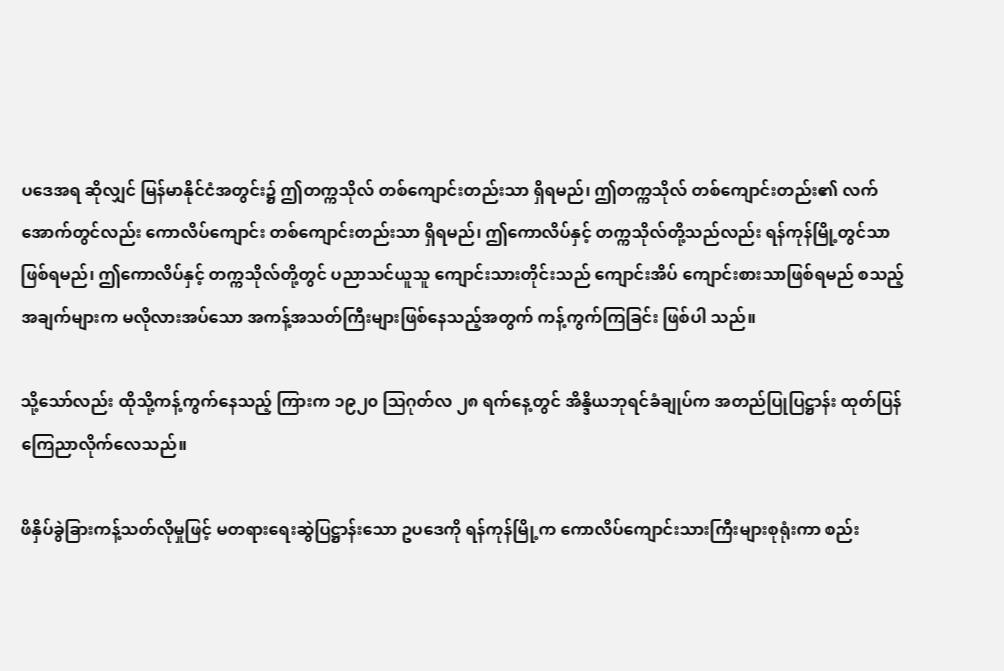ပဒေအရ ဆိုလျှင် မြန်မာနိုင်ငံအတွင်း၌ ဤတက္ကသိုလ် တစ်ကျောင်းတည်းသာ ရှိရမည်၊ ဤတက္ကသိုလ် တစ်ကျောင်းတည်း၏ လက်အောက်တွင်လည်း ကောလိပ်ကျောင်း တစ်ကျောင်းတည်းသာ ရှိရမည်၊ ဤကောလိပ်နှင့် တက္ကသိုလ်တို့သည်လည်း ရန်ကုန်မြို့တွင်သာ ဖြစ်ရမည်၊ ဤကောလိပ်နှင့် တက္ကသိုလ်တို့တွင် ပညာသင်ယူသူ ကျောင်းသားတိုင်းသည် ကျောင်းအိပ် ကျောင်းစားသာဖြစ်ရမည် စသည့်အချက်များက မလိုလားအပ်သော အကန့်အသတ်ကြီးများဖြစ်နေသည့်အတွက် ကန့်ကွက်ကြခြင်း ဖြစ်ပါ သည်။

သို့သော်လည်း ထိုသို့ကန့်ကွက်နေသည့် ကြားက ၁၉၂၀ ဩဂုတ်လ ၂၈ ရက်နေ့တွင် အိန္ဒိယဘုရင်ခံချုပ်က အတည်ပြုပြဋ္ဌာန်း ထုတ်ပြန် ကြေညာလိုက်လေသည်။

ဖိနှိပ်ခွဲခြားကန့်သတ်လိုမှုဖြင့် မတရားရေးဆွဲပြဋ္ဌာန်းသော ဥပဒေကို ရန်ကုန်မြို့က ကောလိပ်ကျောင်းသားကြီးများစုရုံးကာ စည်း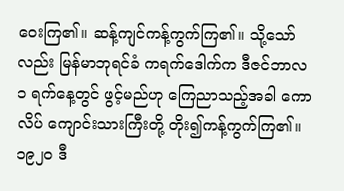ဝေးကြ၏။ ဆန့်ကျင်ကန့်ကွက်ကြ၏။ သို့သော်လည်း မြန်မာဘုရင်ခံ ကရက်ဒေါက်က ဒီဇင်ဘာလ ၁ ရက်နေ့တွင် ဖွင့်မည်ဟု ကြေညာသည့်အခါ ကောလိပ် ကျောင်းသားကြီးတို့ တိုး၍ကန့်ကွက်ကြ၏။ ၁၉၂၀ ဒီ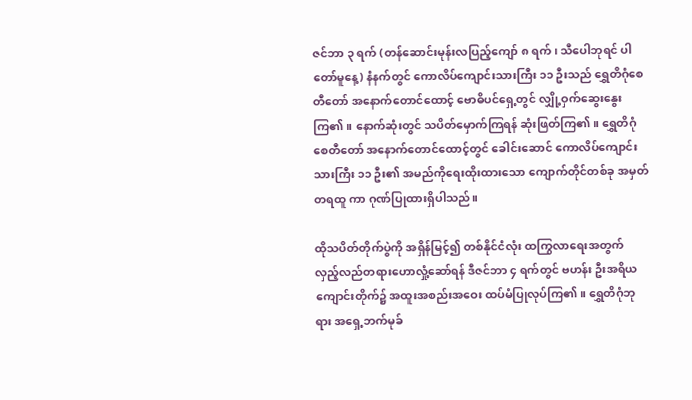ဇင်ဘာ ၃ ရက် (တန်ဆောင်းမုန်းလပြည့်ကျော် ၈ ရက်၊ သီပေါဘုရင် ပါတော်မူနေ့) နံနက်တွင် ကောလိပ်ကျောင်းသားကြီး ၁၁ ဦးသည် ရွှေတိဂုံစေတီတော် အနောက်တောင်ထောင့် ဗောဓိပင်ရှေ့တွင် လျှို့ဝှက်ဆွေးနွေးကြ၏။ နောက်ဆုံးတွင် သပိတ်မှောက်ကြရန် ဆုံးဖြတ်ကြ၏။ ရွှေတိဂုံစေတီတော် အနောက်တောင်ထောင့်တွင် ခေါင်းဆောင် ကောလိပ်ကျောင်းသားကြီး ၁၁ ဦး၏ အမည်ကိုရေးထိုးထားသော ကျောက်တိုင်တစ်ခု အမှတ်တရထူ ကာ ဂုဏ်ပြုထားရှိပါသည်။

ထိုသပိတ်တိုက်ပွဲကို အရှိန်မြင့်၍ တစ်နိုင်ငံလုံး ထကြွလာရေးအတွက် လှည့်လည်တရားဟောလှုံ့ဆော်ရန် ဒီဇင်ဘာ ၄ ရက်တွင် ဗဟန်း ဦးအရိယ ကျောင်းတိုက်၌ အထူးအစည်းအဝေး ထပ်မံပြုလုပ်ကြ၏။ ရွှေတိဂုံဘုရား အရှေ့ဘက်မုခ်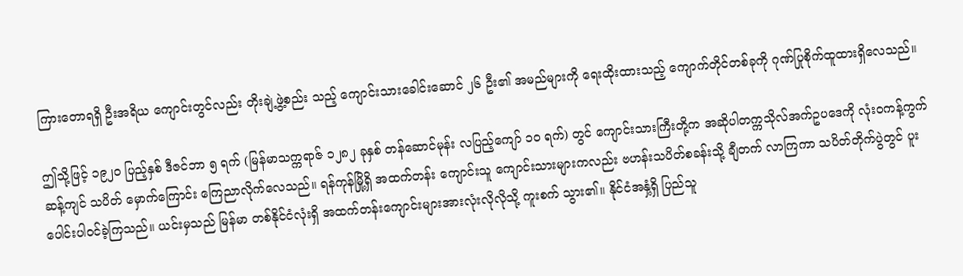ကြားတောရရှိ ဦးအရိယ ကျောင်းတွင်လည်း တိုးချဲ့ဖွဲ့စည်း သည့် ကျောင်းသားခေါင်းဆောင် ၂၆ ဦး၏ အမည်များကို ရေးထိုးထားသည့် ကျောက်တိုင်တစ်ခုကို ဂုဏ်ပြုစိုက်ထူထားရှိလေသည်။

ဤသို့ဖြင့် ၁၉၂၀ ပြည့်နှစ် ဒီဇင်ဘာ ၅ ရက် (မြန်မာသက္ကရာဇ် ၁၂၈၂ ခုနှစ် တန်ဆောင်မုန်း လပြည့်ကျော် ၁၀ ရက်) တွင် ကျောင်းသားကြီးတို့က အဆိုပါတက္ကသိုလ်အက်ဥပဒေကို လုံးဝကန့်ကွက်ဆန့်ကျင် သပိတ် မှောက်ကြောင်း ကြေညာလိုက်လေသည်။ ရန်ကုန်မြို့ရှိ အထက်တန်း ကျောင်းသူ ကျောင်းသားများကလည်း ဗဟန်းသပိတ်စခန်းသို့ ချီတက် လာကြကာ သပိတ်တိုက်ပွဲတွင် ပူးပေါင်းပါဝင်ခဲ့ကြသည်။ ယင်းမှသည် မြန်မာ တစ်နိုင်ငံလုံးရှိ အထက်တန်းကျောင်းများအားလုံးလိုလိုသို့ ကူးစက် သွား၏။ နိုင်ငံအနှံ့ရှိ ပြည်သူ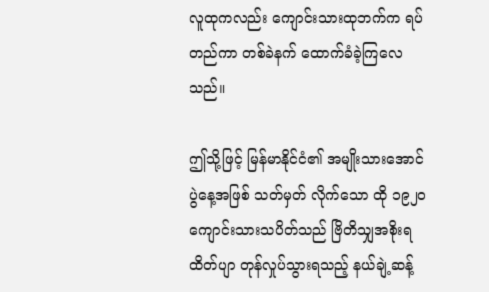လူထုကလည်း ကျောင်းသားထုဘက်က ရပ်တည်ကာ တစ်ခဲနက် ထောက်ခံခဲ့ကြလေသည်။

ဤသို့ဖြင့် မြန်မာနိုင်ငံ၏ အမျိုးသားအောင်ပွဲနေ့အဖြစ် သတ်မှတ် လိုက်သော ထို ၁၉၂၀ ကျောင်းသားသပိတ်သည် ဗြိတိသျှအစိုးရ ထိတ်ပျာ တုန်လှုပ်သွားရသည့် နယ်ချဲ့ဆန့်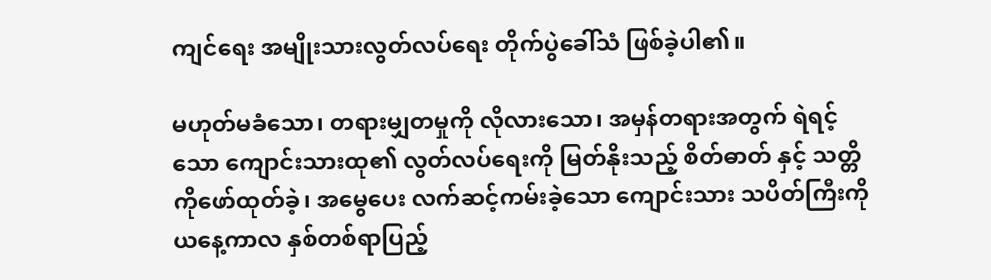ကျင်ရေး အမျိုးသားလွတ်လပ်ရေး တိုက်ပွဲခေါ်သံ ဖြစ်ခဲ့ပါ၏။

မဟုတ်မခံသော၊ တရားမျှတမှုကို လိုလားသော၊ အမှန်တရားအတွက် ရဲရင့်သော ကျောင်းသားထု၏ လွတ်လပ်ရေးကို မြတ်နိုးသည့် စိတ်ဓာတ် နှင့် သတ္တိကိုဖော်ထုတ်ခဲ့၊ အမွေပေး လက်ဆင့်ကမ်းခဲ့သော ကျောင်းသား သပိတ်ကြီးကို ယနေ့ကာလ နှစ်တစ်ရာပြည့်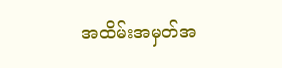အထိမ်းအမှတ်အ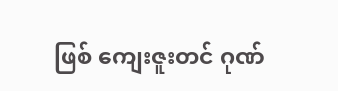ဖြစ် ကျေးဇူးတင် ဂုဏ်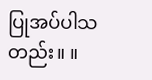ပြုအပ်ပါသတည်း။ ။